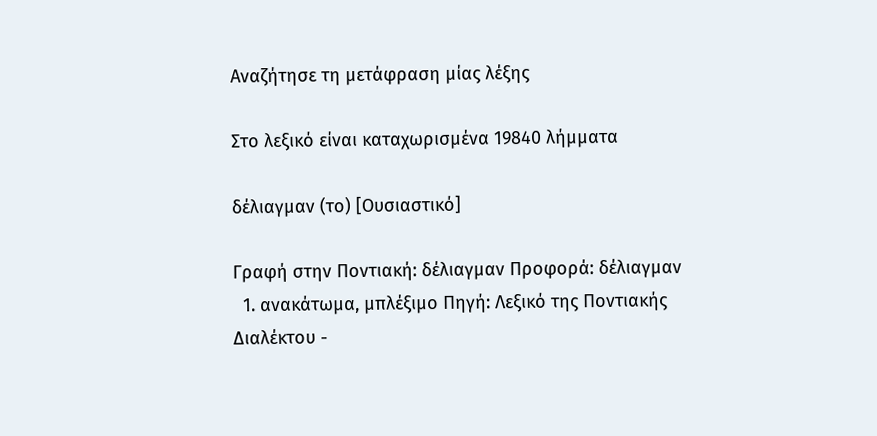Αναζήτησε τη μετάφραση μίας λέξης

Στο λεξικό είναι καταχωρισμένα 19840 λήμματα

δέλιαγμαν (το) [Ουσιαστικό]

Γραφή στην Ποντιακή: δέλιαγμαν Προφορά: δέλιαγμαν
  1. ανακάτωμα, μπλέξιμο Πηγή: Λεξικό της Ποντιακής Διαλέκτου -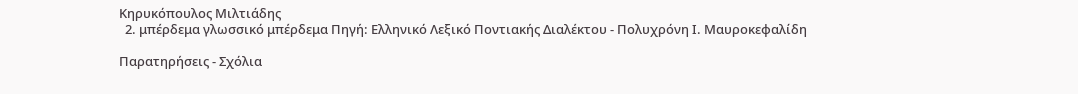Κηρυκόπουλος Μιλτιάδης
  2. μπέρδεμα γλωσσικό μπέρδεμα Πηγή: Ελληνικό Λεξικό Ποντιακής Διαλέκτου - Πολυχρόνη Ι. Μαυροκεφαλίδη

Παρατηρήσεις - Σχόλια